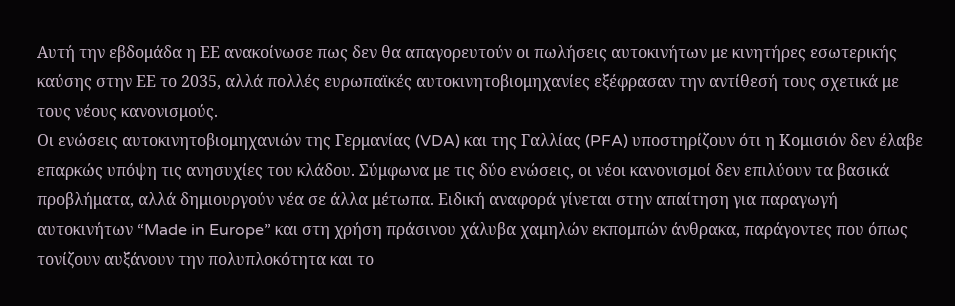Αυτή την εβδομάδα η ΕΕ ανακοίνωσε πως δεν θα απαγορευτούν οι πωλήσεις αυτοκινήτων με κινητήρες εσωτερικής καύσης στην ΕΕ το 2035, αλλά πολλές ευρωπαϊκές αυτοκινητοβιομηχανίες εξέφρασαν την αντίθεσή τους σχετικά με τους νέους κανονισμούς.
Οι ενώσεις αυτοκινητοβιομηχανιών της Γερμανίας (VDA) και της Γαλλίας (PFA) υποστηρίζουν ότι η Κομισιόν δεν έλαβε επαρκώς υπόψη τις ανησυχίες του κλάδου. Σύμφωνα με τις δύο ενώσεις, οι νέοι κανονισμοί δεν επιλύουν τα βασικά προβλήματα, αλλά δημιουργούν νέα σε άλλα μέτωπα. Ειδική αναφορά γίνεται στην απαίτηση για παραγωγή αυτοκινήτων “Made in Europe” και στη χρήση πράσινου χάλυβα χαμηλών εκπομπών άνθρακα, παράγοντες που όπως τονίζουν αυξάνουν την πολυπλοκότητα και το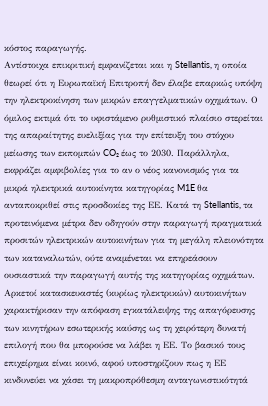κόστος παραγωγής.
Αντίστοιχα επικριτική εμφανίζεται και η Stellantis, η οποία θεωρεί ότι η Ευρωπαϊκή Επιτροπή δεν έλαβε επαρκώς υπόψη την ηλεκτροκίνηση των μικρών επαγγελματικών οχημάτων. Ο όμιλος εκτιμά ότι το υφιστάμενο ρυθμιστικό πλαίσιο στερείται της απαραίτητης ευελιξίας για την επίτευξη του στόχου μείωσης των εκπομπών CO₂ έως το 2030. Παράλληλα, εκφράζει αμφιβολίες για το αν ο νέος κανονισμός για τα μικρά ηλεκτρικά αυτοκίνητα κατηγορίας M1E θα ανταποκριθεί στις προσδοκίες της ΕΕ. Κατά τη Stellantis, τα προτεινόμενα μέτρα δεν οδηγούν στην παραγωγή πραγματικά προσιτών ηλεκτρικών αυτοκινήτων για τη μεγάλη πλειονότητα των καταναλωτών, ούτε αναμένεται να επηρεάσουν ουσιαστικά την παραγωγή αυτής της κατηγορίας οχημάτων.
Αρκετοί κατασκευαστές (κυρίως ηλεκτρικών) αυτοκινήτων χαρακτήρισαν την απόφαση εγκατάλειψης της απαγόρευσης των κινητήρων εσωτερικής καύσης ως τη χειρότερη δυνατή επιλογή που θα μπορούσε να λάβει η ΕΕ. Το βασικό τους επιχείρημα είναι κοινό, αφού υποστηρίζουν πως η ΕΕ κινδυνεύει να χάσει τη μακροπρόθεσμη ανταγωνιστικότητά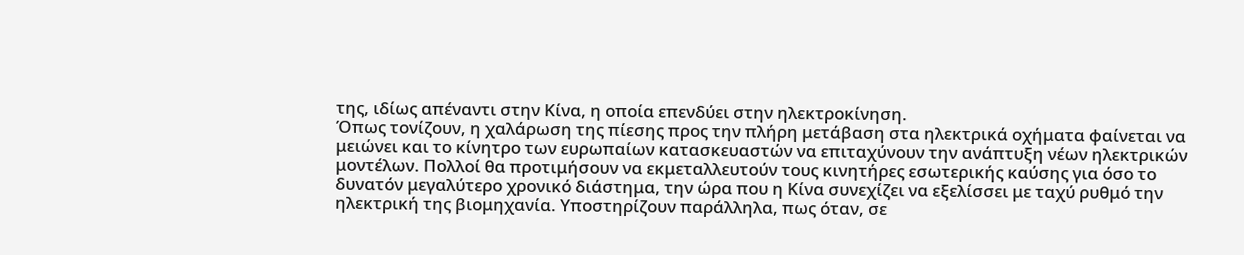της, ιδίως απέναντι στην Κίνα, η οποία επενδύει στην ηλεκτροκίνηση.
Όπως τονίζουν, η χαλάρωση της πίεσης προς την πλήρη μετάβαση στα ηλεκτρικά οχήματα φαίνεται να μειώνει και το κίνητρο των ευρωπαίων κατασκευαστών να επιταχύνουν την ανάπτυξη νέων ηλεκτρικών μοντέλων. Πολλοί θα προτιμήσουν να εκμεταλλευτούν τους κινητήρες εσωτερικής καύσης για όσο το δυνατόν μεγαλύτερο χρονικό διάστημα, την ώρα που η Κίνα συνεχίζει να εξελίσσει με ταχύ ρυθμό την ηλεκτρική της βιομηχανία. Υποστηρίζουν παράλληλα, πως όταν, σε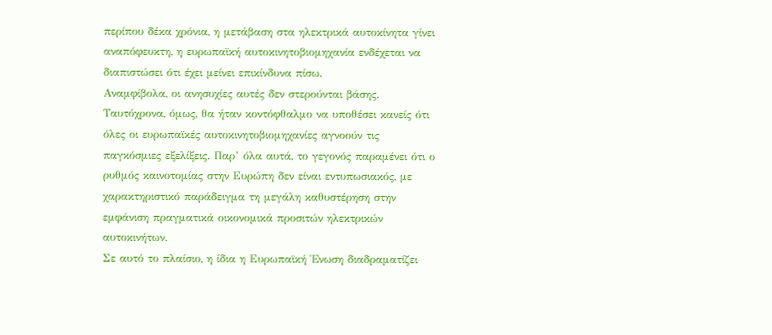περίπου δέκα χρόνια, η μετάβαση στα ηλεκτρικά αυτοκίνητα γίνει αναπόφευκτη, η ευρωπαϊκή αυτοκινητοβιομηχανία ενδέχεται να διαπιστώσει ότι έχει μείνει επικίνδυνα πίσω.
Αναμφίβολα, οι ανησυχίες αυτές δεν στερούνται βάσης. Ταυτόχρονα, όμως, θα ήταν κοντόφθαλμο να υποθέσει κανείς ότι όλες οι ευρωπαϊκές αυτοκινητοβιομηχανίες αγνοούν τις παγκόσμιες εξελίξεις. Παρ’ όλα αυτά, το γεγονός παραμένει ότι ο ρυθμός καινοτομίας στην Ευρώπη δεν είναι εντυπωσιακός, με χαρακτηριστικό παράδειγμα τη μεγάλη καθυστέρηση στην εμφάνιση πραγματικά οικονομικά προσιτών ηλεκτρικών αυτοκινήτων.
Σε αυτό το πλαίσιο, η ίδια η Ευρωπαϊκή Ένωση διαδραματίζει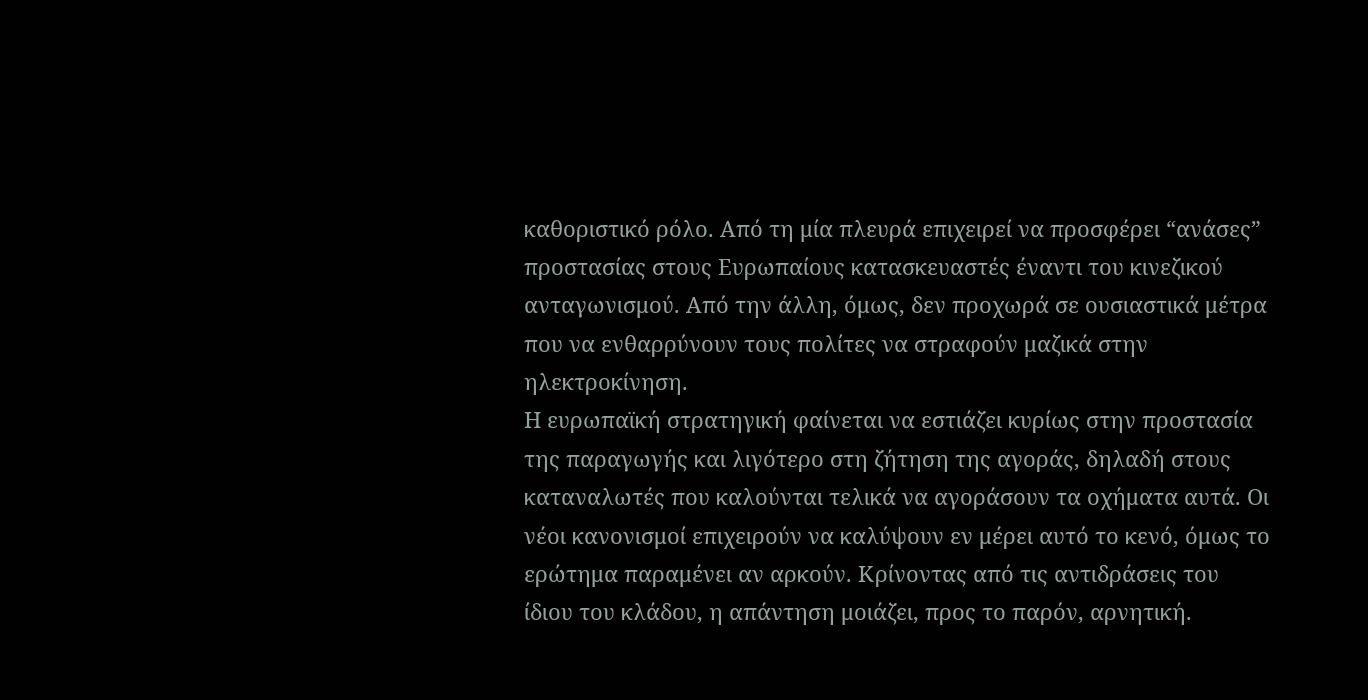καθοριστικό ρόλο. Από τη μία πλευρά επιχειρεί να προσφέρει “ανάσες” προστασίας στους Ευρωπαίους κατασκευαστές έναντι του κινεζικού ανταγωνισμού. Από την άλλη, όμως, δεν προχωρά σε ουσιαστικά μέτρα που να ενθαρρύνουν τους πολίτες να στραφούν μαζικά στην ηλεκτροκίνηση.
Η ευρωπαϊκή στρατηγική φαίνεται να εστιάζει κυρίως στην προστασία της παραγωγής και λιγότερο στη ζήτηση της αγοράς, δηλαδή στους καταναλωτές που καλούνται τελικά να αγοράσουν τα οχήματα αυτά. Οι νέοι κανονισμοί επιχειρούν να καλύψουν εν μέρει αυτό το κενό, όμως το ερώτημα παραμένει αν αρκούν. Κρίνοντας από τις αντιδράσεις του ίδιου του κλάδου, η απάντηση μοιάζει, προς το παρόν, αρνητική.